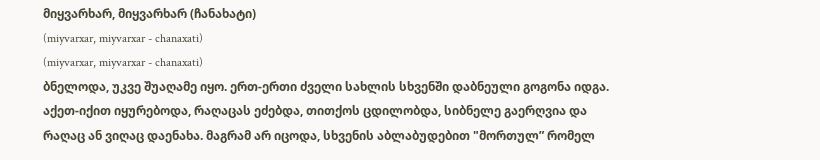მიყვარხარ, მიყვარხარ (ჩანახატი)
(miyvarxar, miyvarxar - chanaxati)
(miyvarxar, miyvarxar - chanaxati)
ბნელოდა, უკვე შუაღამე იყო. ერთ-ერთი ძველი სახლის სხვენში დაბნეული გოგონა იდგა. აქეთ-იქით იყურებოდა, რაღაცას ეძებდა, თითქოს ცდილობდა, სიბნელე გაერღვია და რაღაც ან ვიღაც დაენახა. მაგრამ არ იცოდა, სხვენის აბლაბუდებით "მორთულ” რომელ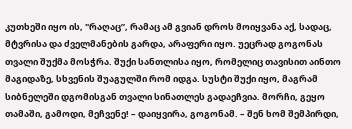კუთხეში იყო ის, "რაღაც”, რამაც ამ გვიან დროს მოიყვანა აქ, სადაც, მტვრისა და ძველმანების გარდა, არაფერი იყო. უეცრად გოგონას თვალი შუქმა მოსჭრა. შუქი სანთლისა იყო, რომელიც თავისით აინთო მაგიდაზე, სხვენის შუაგულში რომ იდგა. სუსტი შუქი იყო, მაგრამ სიბნელეში დგომისგან თვალი სინათლეს გადაეჩვია. მორჩი, გეყო თამაში, გამოდი, მეჩვენე! – დაიყვირა, გოგონამ. – შენ ხომ შემპირდი,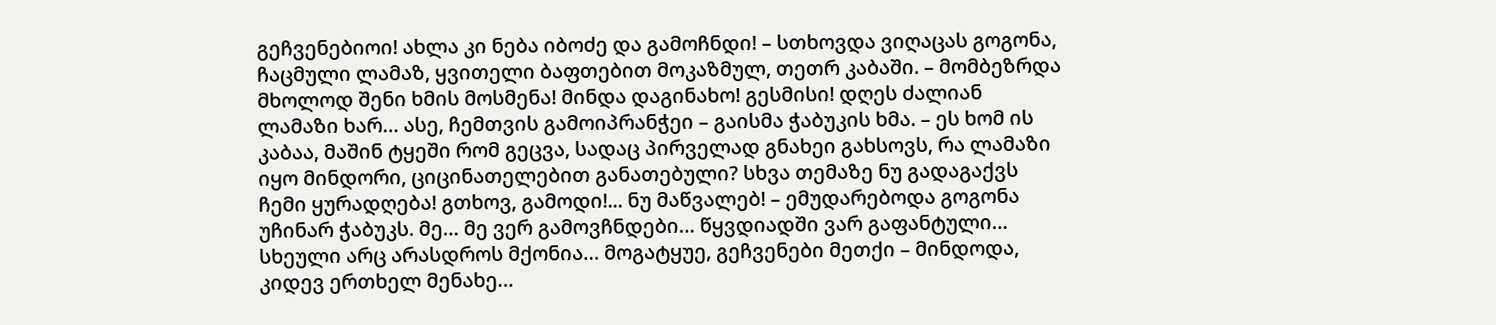გეჩვენებიოი! ახლა კი ნება იბოძე და გამოჩნდი! – სთხოვდა ვიღაცას გოგონა, ჩაცმული ლამაზ, ყვითელი ბაფთებით მოკაზმულ, თეთრ კაბაში. – მომბეზრდა მხოლოდ შენი ხმის მოსმენა! მინდა დაგინახო! გესმისი! დღეს ძალიან ლამაზი ხარ… ასე, ჩემთვის გამოიპრანჭეი – გაისმა ჭაბუკის ხმა. – ეს ხომ ის კაბაა, მაშინ ტყეში რომ გეცვა, სადაც პირველად გნახეი გახსოვს, რა ლამაზი იყო მინდორი, ციცინათელებით განათებული? სხვა თემაზე ნუ გადაგაქვს ჩემი ყურადღება! გთხოვ, გამოდი!... ნუ მაწვალებ! – ემუდარებოდა გოგონა უჩინარ ჭაბუკს. მე… მე ვერ გამოვჩნდები… წყვდიადში ვარ გაფანტული… სხეული არც არასდროს მქონია… მოგატყუე, გეჩვენები მეთქი – მინდოდა, კიდევ ერთხელ მენახე…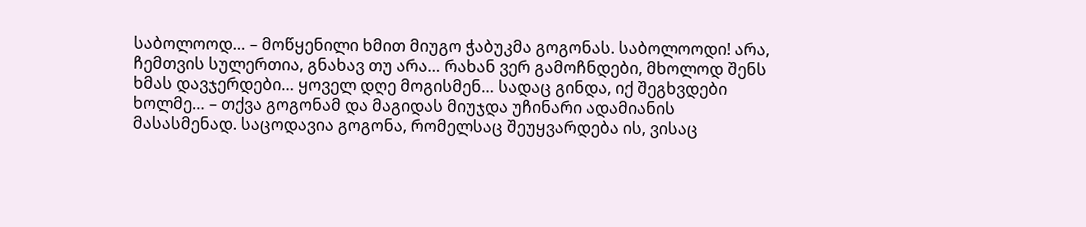საბოლოოდ… – მოწყენილი ხმით მიუგო ჭაბუკმა გოგონას. საბოლოოდი! არა, ჩემთვის სულერთია, გნახავ თუ არა… რახან ვერ გამოჩნდები, მხოლოდ შენს ხმას დავჯერდები… ყოველ დღე მოგისმენ… სადაც გინდა, იქ შეგხვდები ხოლმე… – თქვა გოგონამ და მაგიდას მიუჯდა უჩინარი ადამიანის მასასმენად. საცოდავია გოგონა, რომელსაც შეუყვარდება ის, ვისაც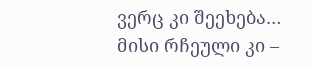ვერც კი შეეხება… მისი რჩეული კი –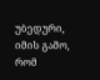უბედური, იმის გამო, რომ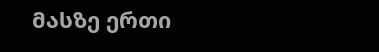მასზე ერთი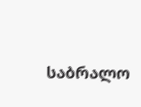საბრალო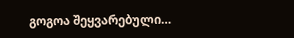გოგოა შეყვარებული…